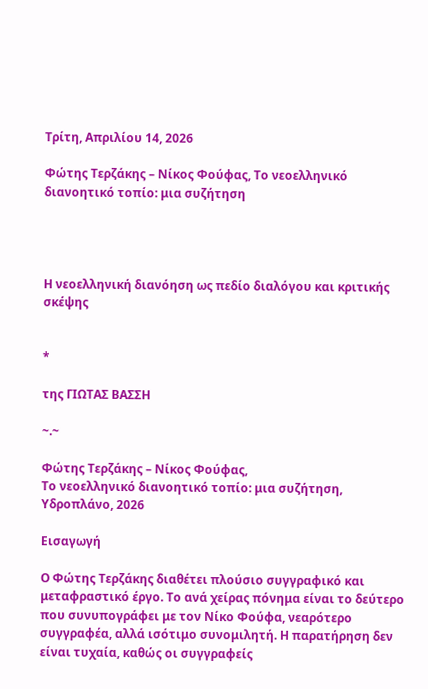Τρίτη, Απριλίου 14, 2026

Φώτης Τερζάκης – Νίκος Φούφας, Το νεοελληνικό διανοητικό τοπίο: μια συζήτηση




Η νεοελληνική διανόηση ως πεδίο διαλόγου και κριτικής σκέψης


*

της ΓΙΩΤΑΣ ΒΑΣΣΗ

~.~

Φώτης Τερζάκης – Νίκος Φούφας,
Το νεοελληνικό διανοητικό τοπίο: μια συζήτηση,
Υδροπλάνο, 2026

Εισαγωγή

Ο Φώτης Τερζάκης διαθέτει πλούσιο συγγραφικό και μεταφραστικό έργο. Το ανά χείρας πόνημα είναι το δεύτερο που συνυπογράφει με τον Νίκο Φούφα, νεαρότερο συγγραφέα, αλλά ισότιμο συνομιλητή. Η παρατήρηση δεν είναι τυχαία, καθώς οι συγγραφείς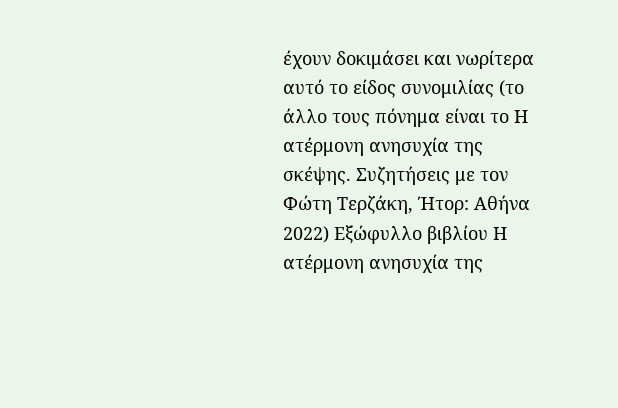έχουν δοκιμάσει και νωρίτερα αυτό το είδος συνομιλίας (το άλλο τους πόνημα είναι το Η ατέρμονη ανησυχία της σκέψης. Συζητήσεις με τον Φώτη Τερζάκη, Ήτορ: Αθήνα 2022) Εξώφυλλο βιβλίου Η ατέρμονη ανησυχία της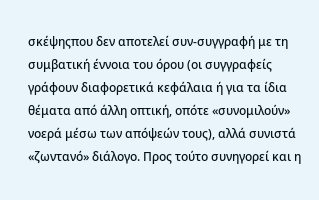σκέψηςπου δεν αποτελεί συν-συγγραφή με τη συμβατική έννοια του όρου (οι συγγραφείς γράφουν διαφορετικά κεφάλαια ή για τα ίδια θέματα από άλλη οπτική, οπότε «συνομιλούν» νοερά μέσω των απόψεών τους), αλλά συνιστά «ζωντανό» διάλογο. Προς τούτο συνηγορεί και η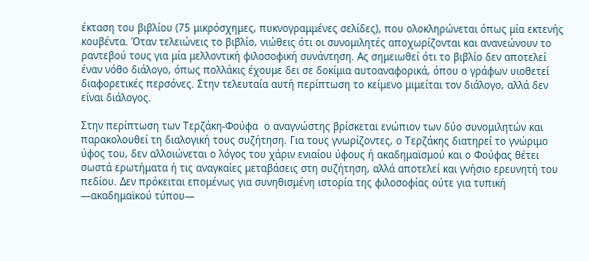έκταση του βιβλίου (75 μικρόσχημες, πυκνογραμμένες σελίδες), που ολοκληρώνεται όπως μία εκτενής κουβέντα. Όταν τελειώνεις το βιβλίο, νιώθεις ότι οι συνομιλητές αποχωρίζονται και ανανεώνουν το ραντεβού τους για μία μελλοντική φιλοσοφική συνάντηση. Ας σημειωθεί ότι το βιβλίο δεν αποτελεί έναν νόθο διάλογο, όπως πολλάκις έχουμε δει σε δοκίμια αυτοαναφορικά, όπου ο γράφων υιοθετεί διαφορετικές περσόνες. Στην τελευταία αυτή περίπτωση το κείμενο μιμείται τον διάλογο, αλλά δεν είναι διάλογος.

Στην περίπτωση των Τερζάκη-Φούφα  ο αναγνώστης βρίσκεται ενώπιον των δύο συνομιλητών και παρακολουθεί τη διαλογική τους συζήτηση. Για τους γνωρίζοντες, ο Τερζάκης διατηρεί το γνώριμο ύφος του, δεν αλλοιώνεται ο λόγος του χάριν ενιαίου ύφους ή ακαδημαϊσμού και ο Φούφας θέτει σωστά ερωτήματα ή τις αναγκαίες μεταβάσεις στη συζήτηση, αλλά αποτελεί και γνήσιο ερευνητή του πεδίου. Δεν πρόκειται επομένως για συνηθισμένη ιστορία της φιλοσοφίας ούτε για τυπική —ακαδημαϊκού τύπου—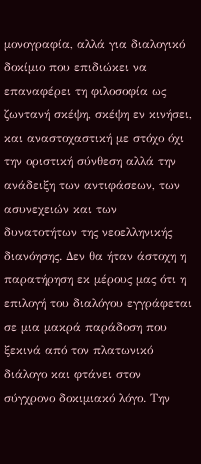μονογραφία, αλλά για διαλογικό δοκίμιο που επιδιώκει να επαναφέρει τη φιλοσοφία ως ζωντανή σκέψη, σκέψη εν κινήσει, και αναστοχαστική με στόχο όχι την οριστική σύνθεση αλλά την ανάδειξη των αντιφάσεων, των ασυνεχειών και των δυνατοτήτων της νεοελληνικής διανόησης. Δεν θα ήταν άστοχη η παρατήρηση εκ μέρους μας ότι η επιλογή του διαλόγου εγγράφεται σε μια μακρά παράδοση που ξεκινά από τον πλατωνικό διάλογο και φτάνει στον σύγχρονο δοκιμιακό λόγο. Την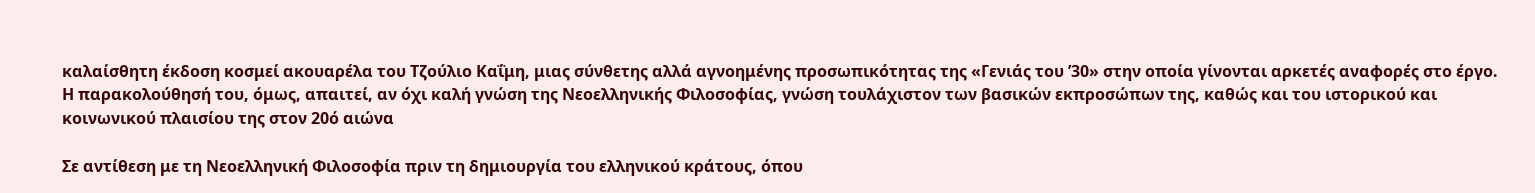καλαίσθητη έκδοση κοσμεί ακουαρέλα του Τζούλιο Καΐμη, μιας σύνθετης αλλά αγνοημένης προσωπικότητας της «Γενιάς του ’30» στην οποία γίνονται αρκετές αναφορές στο έργο. Η παρακολούθησή του, όμως, απαιτεί, αν όχι καλή γνώση της Νεοελληνικής Φιλοσοφίας, γνώση τουλάχιστον των βασικών εκπροσώπων της, καθώς και του ιστορικού και κοινωνικού πλαισίου της στον 20ό αιώνα

Σε αντίθεση με τη Νεοελληνική Φιλοσοφία πριν τη δημιουργία του ελληνικού κράτους, όπου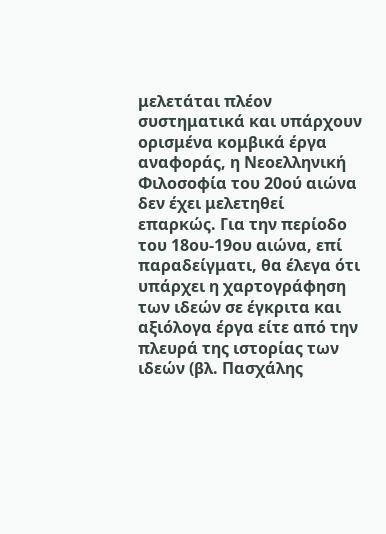μελετάται πλέον συστηματικά και υπάρχουν ορισμένα κομβικά έργα αναφοράς, η Νεοελληνική Φιλοσοφία του 20ού αιώνα δεν έχει μελετηθεί επαρκώς. Για την περίοδο του 18ου-19ου αιώνα, επί παραδείγματι, θα έλεγα ότι υπάρχει η χαρτογράφηση των ιδεών σε έγκριτα και αξιόλογα έργα είτε από την πλευρά της ιστορίας των ιδεών (βλ. Πασχάλης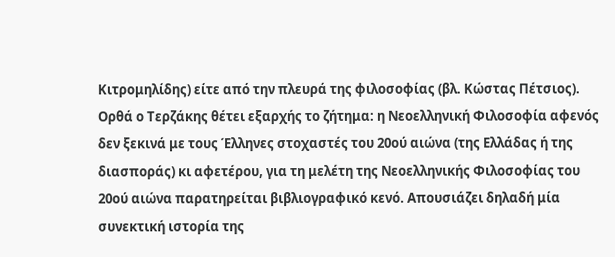Κιτρομηλίδης) είτε από την πλευρά της φιλοσοφίας (βλ. Κώστας Πέτσιος).  Ορθά ο Τερζάκης θέτει εξαρχής το ζήτημα: η Νεοελληνική Φιλοσοφία αφενός δεν ξεκινά με τους Έλληνες στοχαστές του 20ού αιώνα (της Ελλάδας ή της διασποράς) κι αφετέρου, για τη μελέτη της Νεοελληνικής Φιλοσοφίας του 20ού αιώνα παρατηρείται βιβλιογραφικό κενό. Απουσιάζει δηλαδή μία συνεκτική ιστορία της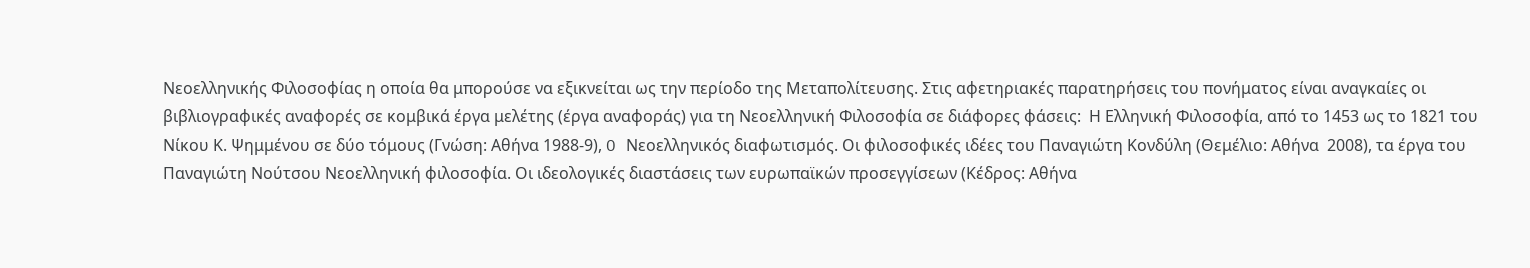Νεοελληνικής Φιλοσοφίας η οποία θα μπορούσε να εξικνείται ως την περίοδο της Μεταπολίτευσης. Στις αφετηριακές παρατηρήσεις του πονήματος είναι αναγκαίες οι βιβλιογραφικές αναφορές σε κομβικά έργα μελέτης (έργα αναφοράς) για τη Νεοελληνική Φιλοσοφία σε διάφορες φάσεις:  Η Ελληνική Φιλοσοφία, από το 1453 ως το 1821 του Νίκου Κ. Ψημμένου σε δύο τόμους (Γνώση: Αθήνα 1988-9), O Νεοελληνικός διαφωτισμός. Οι φιλοσοφικές ιδέες του Παναγιώτη Κονδύλη (Θεμέλιο: Αθήνα  2008), τα έργα του Παναγιώτη Νούτσου Νεοελληνική φιλοσοφία. Οι ιδεολογικές διαστάσεις των ευρωπαϊκών προσεγγίσεων (Κέδρος: Αθήνα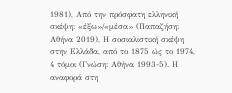1981), Από την πρόσφατη ελληνική σκέψη: «έξω»/«μέσα» (Παπαζήση: Αθήνα 2019), Η σοσιαλιστική σκέψη στην Ελλάδα, από το 1875 ώς το 1974, 4 τόμοι (Γνώση: Αθήνα 1993-5). Η αναφορά στη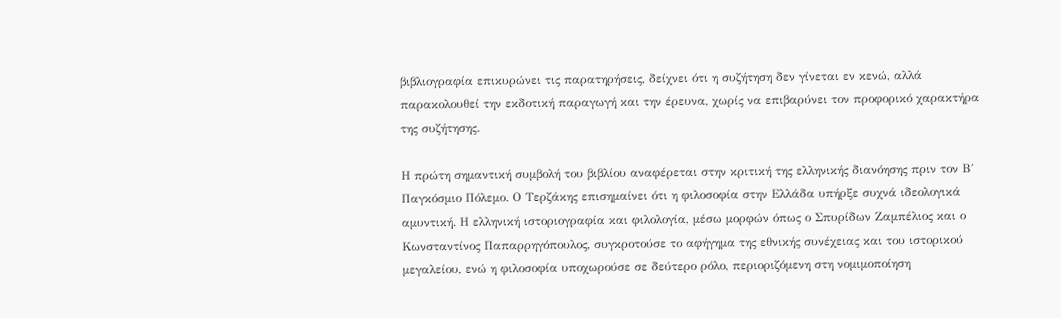βιβλιογραφία επικυρώνει τις παρατηρήσεις, δείχνει ότι η συζήτηση δεν γίνεται εν κενώ, αλλά παρακολουθεί την εκδοτική παραγωγή και την έρευνα, χωρίς να επιβαρύνει τον προφορικό χαρακτήρα της συζήτησης.

Η πρώτη σημαντική συμβολή του βιβλίου αναφέρεται στην κριτική της ελληνικής διανόησης πριν τον Β΄ Παγκόσμιο Πόλεμο. Ο Τερζάκης επισημαίνει ότι η φιλοσοφία στην Ελλάδα υπήρξε συχνά ιδεολογικά αμυντική. Η ελληνική ιστοριογραφία και φιλολογία, μέσω μορφών όπως ο Σπυρίδων Ζαμπέλιος και ο Κωνσταντίνος Παπαρρηγόπουλος, συγκροτούσε το αφήγημα της εθνικής συνέχειας και του ιστορικού μεγαλείου, ενώ η φιλοσοφία υποχωρούσε σε δεύτερο ρόλο, περιοριζόμενη στη νομιμοποίηση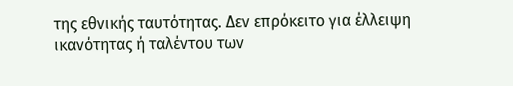της εθνικής ταυτότητας. Δεν επρόκειτο για έλλειψη ικανότητας ή ταλέντου των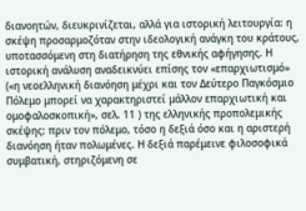διανοητών, διευκρινίζεται, αλλά για ιστορική λειτουργία: η σκέψη προσαρμοζόταν στην ιδεολογική ανάγκη του κράτους, υποτασσόμενη στη διατήρηση της εθνικής αφήγησης. Η ιστορική ανάλυση αναδεικνύει επίσης τον «επαρχιωτισμό» («η νεοελληνική διανόηση μέχρι και τον Δεύτερο Παγκόσμιο Πόλεμο μπορεί να χαρακτηριστεί μάλλον επαρχιωτική και ομοφαλοσκοπική», σελ. 11 ) της ελληνικής προπολεμικής σκέψης: πριν τον πόλεμο, τόσο η δεξιά όσο και η αριστερή διανόηση ήταν πολωμένες. Η δεξιά παρέμεινε φιλοσοφικά συμβατική, στηριζόμενη σε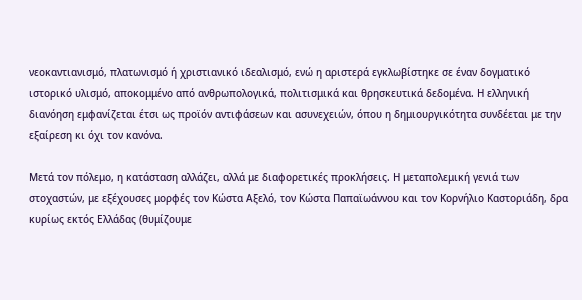νεοκαντιανισμό, πλατωνισμό ή χριστιανικό ιδεαλισμό, ενώ η αριστερά εγκλωβίστηκε σε έναν δογματικό ιστορικό υλισμό, αποκομμένο από ανθρωπολογικά, πολιτισμικά και θρησκευτικά δεδομένα. Η ελληνική διανόηση εμφανίζεται έτσι ως προϊόν αντιφάσεων και ασυνεχειών, όπου η δημιουργικότητα συνδέεται με την εξαίρεση κι όχι τον κανόνα.

Μετά τον πόλεμο, η κατάσταση αλλάζει, αλλά με διαφορετικές προκλήσεις. Η μεταπολεμική γενιά των στοχαστών, με εξέχουσες μορφές τον Κώστα Αξελό, τον Κώστα Παπαϊωάννου και τον Κορνήλιο Καστοριάδη, δρα κυρίως εκτός Ελλάδας (θυμίζουμε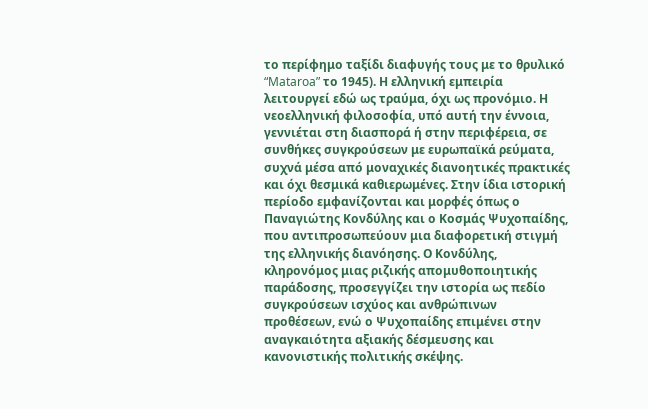το περίφημο ταξίδι διαφυγής τους με το θρυλικό “Mataroa” το 1945). Η ελληνική εμπειρία λειτουργεί εδώ ως τραύμα, όχι ως προνόμιο. Η νεοελληνική φιλοσοφία, υπό αυτή την έννοια, γεννιέται στη διασπορά ή στην περιφέρεια, σε συνθήκες συγκρούσεων με ευρωπαϊκά ρεύματα, συχνά μέσα από μοναχικές διανοητικές πρακτικές και όχι θεσμικά καθιερωμένες. Στην ίδια ιστορική περίοδο εμφανίζονται και μορφές όπως ο Παναγιώτης Κονδύλης και ο Κοσμάς Ψυχοπαίδης, που αντιπροσωπεύουν μια διαφορετική στιγμή της ελληνικής διανόησης. Ο Κονδύλης, κληρονόμος μιας ριζικής απομυθοποιητικής παράδοσης, προσεγγίζει την ιστορία ως πεδίο συγκρούσεων ισχύος και ανθρώπινων προθέσεων, ενώ ο Ψυχοπαίδης επιμένει στην αναγκαιότητα αξιακής δέσμευσης και κανονιστικής πολιτικής σκέψης.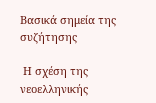Βασικά σημεία της συζήτησης

 Η σχέση της νεοελληνικής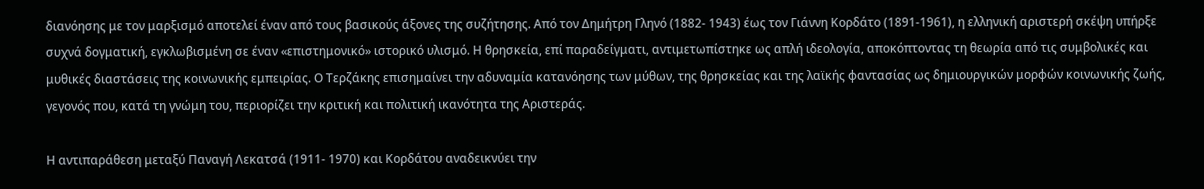διανόησης με τον μαρξισμό αποτελεί έναν από τους βασικούς άξονες της συζήτησης. Από τον Δημήτρη Γληνό (1882- 1943) έως τον Γιάννη Κορδάτο (1891-1961), η ελληνική αριστερή σκέψη υπήρξε συχνά δογματική, εγκλωβισμένη σε έναν «επιστημονικό» ιστορικό υλισμό. Η θρησκεία, επί παραδείγματι, αντιμετωπίστηκε ως απλή ιδεολογία, αποκόπτοντας τη θεωρία από τις συμβολικές και μυθικές διαστάσεις της κοινωνικής εμπειρίας. Ο Τερζάκης επισημαίνει την αδυναμία κατανόησης των μύθων, της θρησκείας και της λαϊκής φαντασίας ως δημιουργικών μορφών κοινωνικής ζωής, γεγονός που, κατά τη γνώμη του, περιορίζει την κριτική και πολιτική ικανότητα της Αριστεράς.

Η αντιπαράθεση μεταξύ Παναγή Λεκατσά (1911- 1970) και Κορδάτου αναδεικνύει την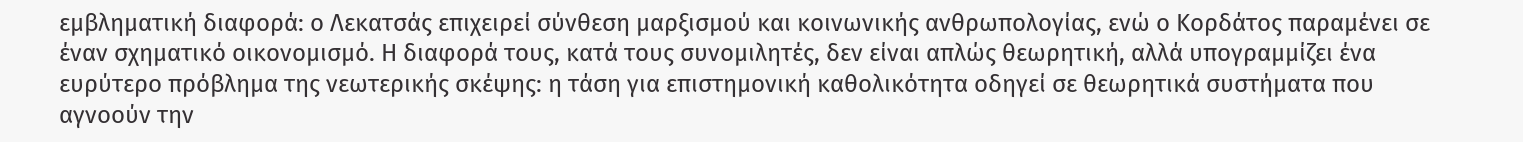εμβληματική διαφορά: ο Λεκατσάς επιχειρεί σύνθεση μαρξισμού και κοινωνικής ανθρωπολογίας, ενώ ο Κορδάτος παραμένει σε έναν σχηματικό οικονομισμό. Η διαφορά τους, κατά τους συνομιλητές, δεν είναι απλώς θεωρητική, αλλά υπογραμμίζει ένα ευρύτερο πρόβλημα της νεωτερικής σκέψης: η τάση για επιστημονική καθολικότητα οδηγεί σε θεωρητικά συστήματα που αγνοούν την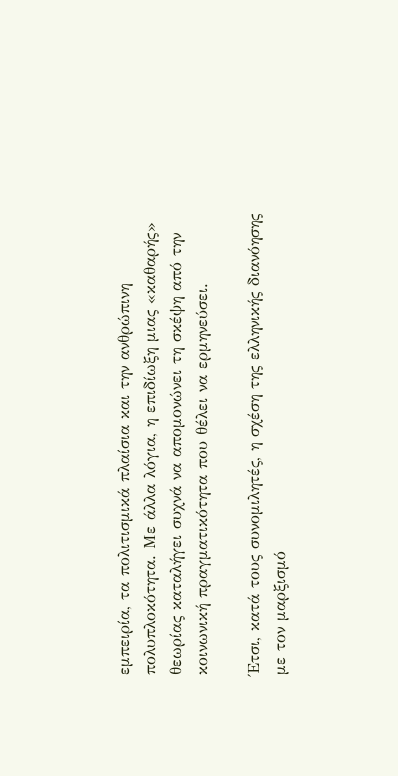εμπειρία, τα πολιτισμικά πλαίσια και την ανθρώπινη πολυπλοκότητα. Με άλλα λόγια, η επιδίωξη μιας «καθαρής» θεωρίας καταλήγει συχνά να απομονώνει τη σκέψη από την κοινωνική πραγματικότητα που θέλει να ερμηνεύσει.

Έτσι, κατά τους συνομιλητές, η σχέση της ελληνικής διανόησης με τον μαρξισμό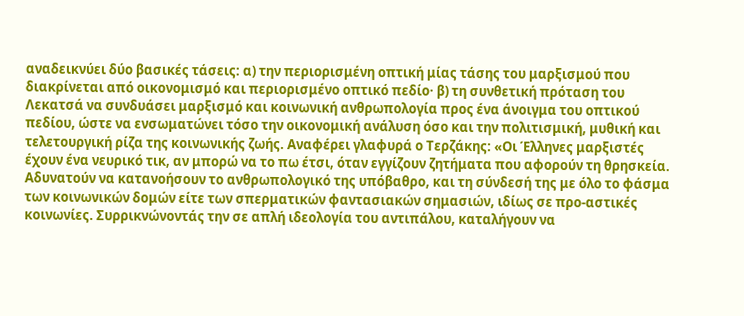αναδεικνύει δύο βασικές τάσεις: α) την περιορισμένη οπτική μίας τάσης του μαρξισμού που διακρίνεται από οικονομισμό και περιορισμένο οπτικό πεδίο· β) τη συνθετική πρόταση του Λεκατσά να συνδυάσει μαρξισμό και κοινωνική ανθρωπολογία προς ένα άνοιγμα του οπτικού πεδίου, ώστε να ενσωματώνει τόσο την οικονομική ανάλυση όσο και την πολιτισμική, μυθική και τελετουργική ρίζα της κοινωνικής ζωής. Αναφέρει γλαφυρά ο Τερζάκης: «Οι Έλληνες μαρξιστές έχουν ένα νευρικό τικ, αν μπορώ να το πω έτσι, όταν εγγίζουν ζητήματα που αφορούν τη θρησκεία. Αδυνατούν να κατανοήσουν το ανθρωπολογικό της υπόβαθρο, και τη σύνδεσή της με όλο το φάσμα των κοινωνικών δομών είτε των σπερματικών φαντασιακών σημασιών, ιδίως σε προ-αστικές κοινωνίες. Συρρικνώνοντάς την σε απλή ιδεολογία του αντιπάλου, καταλήγουν να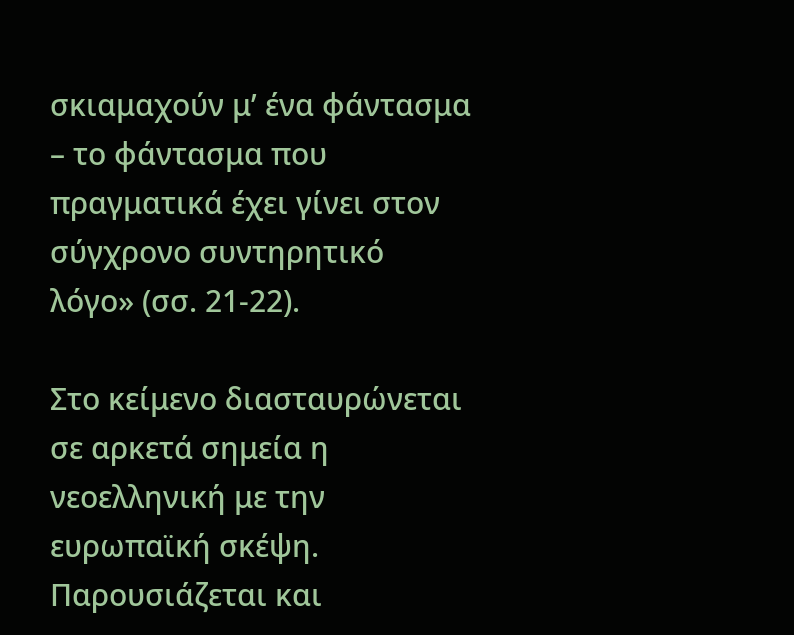σκιαμαχούν μ’ ένα φάντασμα – το φάντασμα που πραγματικά έχει γίνει στον σύγχρονο συντηρητικό λόγο» (σσ. 21-22).

Στο κείμενο διασταυρώνεται σε αρκετά σημεία η νεοελληνική με την ευρωπαϊκή σκέψη. Παρουσιάζεται και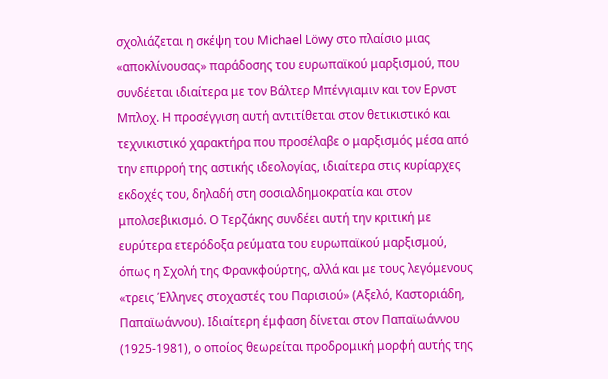σχολιάζεται η σκέψη του Michael Löwy στο πλαίσιο μιας «αποκλίνουσας» παράδοσης του ευρωπαϊκού μαρξισμού, που συνδέεται ιδιαίτερα με τον Βάλτερ Μπένγιαμιν και τον Ερνστ Μπλοχ. Η προσέγγιση αυτή αντιτίθεται στον θετικιστικό και τεχνικιστικό χαρακτήρα που προσέλαβε ο μαρξισμός μέσα από την επιρροή της αστικής ιδεολογίας, ιδιαίτερα στις κυρίαρχες εκδοχές του, δηλαδή στη σοσιαλδημοκρατία και στον μπολσεβικισμό. Ο Τερζάκης συνδέει αυτή την κριτική με ευρύτερα ετερόδοξα ρεύματα του ευρωπαϊκού μαρξισμού, όπως η Σχολή της Φρανκφούρτης, αλλά και με τους λεγόμενους «τρεις Έλληνες στοχαστές του Παρισιού» (Αξελό, Καστοριάδη, Παπαϊωάννου). Ιδιαίτερη έμφαση δίνεται στον Παπαϊωάννου (1925-1981), ο οποίος θεωρείται προδρομική μορφή αυτής της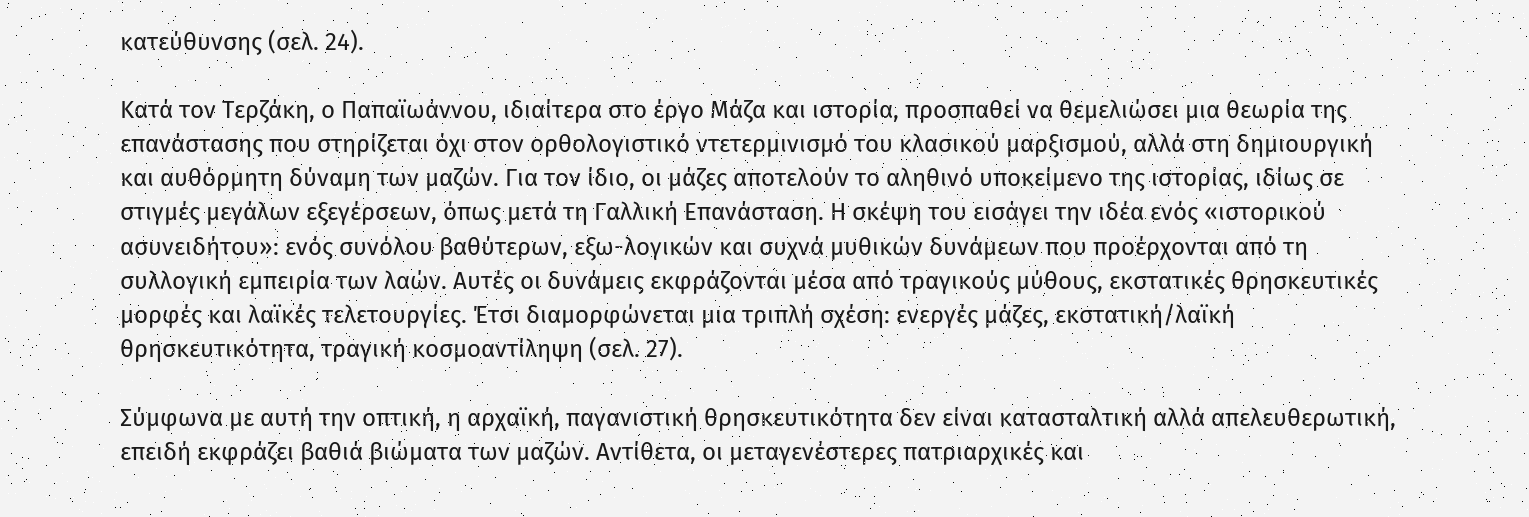κατεύθυνσης (σελ. 24).

Κατά τον Τερζάκη, ο Παπαϊωάννου, ιδιαίτερα στο έργο Μάζα και ιστορία, προσπαθεί να θεμελιώσει μια θεωρία της επανάστασης που στηρίζεται όχι στον ορθολογιστικό ντετερμινισμό του κλασικού μαρξισμού, αλλά στη δημιουργική και αυθόρμητη δύναμη των μαζών. Για τον ίδιο, οι μάζες αποτελούν το αληθινό υποκείμενο της ιστορίας, ιδίως σε στιγμές μεγάλων εξεγέρσεων, όπως μετά τη Γαλλική Επανάσταση. Η σκέψη του εισάγει την ιδέα ενός «ιστορικού ασυνειδήτου»: ενός συνόλου βαθύτερων, εξω-λογικών και συχνά μυθικών δυνάμεων που προέρχονται από τη συλλογική εμπειρία των λαών. Αυτές οι δυνάμεις εκφράζονται μέσα από τραγικούς μύθους, εκστατικές θρησκευτικές μορφές και λαϊκές τελετουργίες. Έτσι διαμορφώνεται μια τριπλή σχέση: ενεργές μάζες, εκστατική/λαϊκή θρησκευτικότητα, τραγική κοσμοαντίληψη (σελ. 27).

Σύμφωνα με αυτή την οπτική, η αρχαϊκή, παγανιστική θρησκευτικότητα δεν είναι κατασταλτική αλλά απελευθερωτική, επειδή εκφράζει βαθιά βιώματα των μαζών. Αντίθετα, οι μεταγενέστερες πατριαρχικές και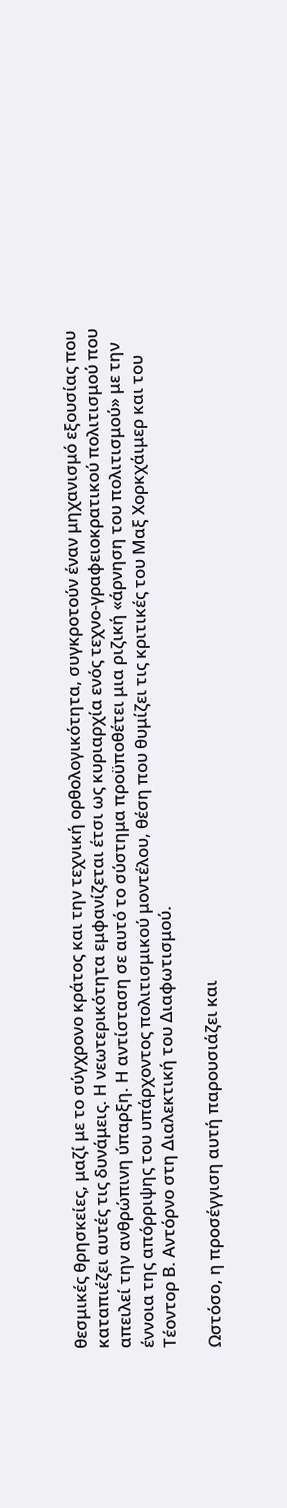θεσμικές θρησκείες, μαζί με το σύγχρονο κράτος και την τεχνική ορθολογικότητα, συγκροτούν έναν μηχανισμό εξουσίας που καταπιέζει αυτές τις δυνάμεις. Η νεωτερικότητα εμφανίζεται έτσι ως κυριαρχία ενός τεχνο-γραφειοκρατικού πολιτισμού που απειλεί την ανθρώπινη ύπαρξη. Η αντίσταση σε αυτό το σύστημα προϋποθέτει μια ριζική «άρνηση του πολιτισμού» με την έννοια της απόρριψης του υπάρχοντος πολιτισμικού μοντέλου, θέση που θυμίζει τις κριτικές του Μαξ Χορκχάιμερ και του Τέοντορ Β. Αντόρνο στη Διαλεκτική του Διαφωτισμού.

Ωστόσο, η προσέγγιση αυτή παρουσιάζει και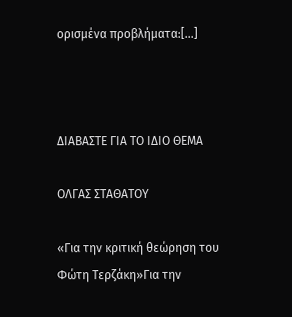ορισμένα προβλήματα:[...]



ΔΙΑΒΑΣΤΕ ΓΙΑ ΤΟ ΙΔΙΟ ΘΕΜΑ

ΟΛΓΑΣ ΣΤΑΘΑΤΟΥ

«Για την κριτική θεώρηση του Φώτη Τερζάκη»Για την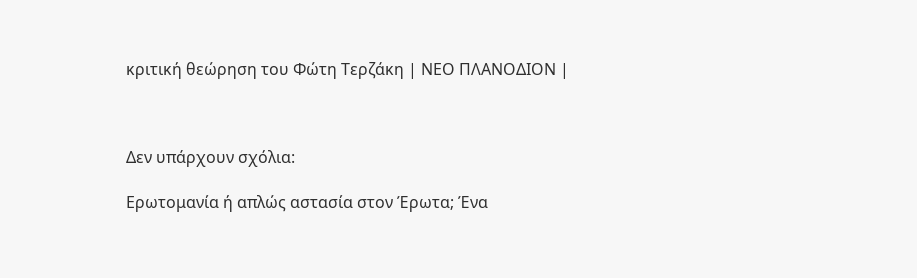κριτική θεώρηση του Φώτη Τερζάκη | ΝΕΟ ΠΛΑΝΟΔΙΟΝ |



Δεν υπάρχουν σχόλια:

Ερωτομανία ή απλώς αστασία στον Έρωτα; Ένα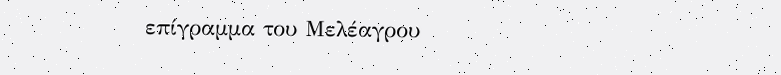επίγραμμα του Μελέαγρου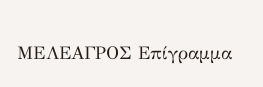MEΛΕΑΓΡΟΣ Επίγραμμα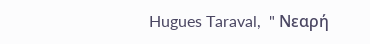Hugues Taraval,  " Νεαρή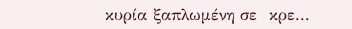κυρία ξαπλωμένη σε  κρε...